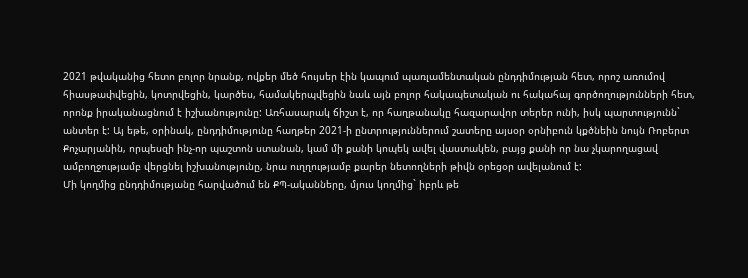2021 թվականից հետո բոլոր նրանք, ովքեր մեծ հույսեր էին կապում պառլամենտական ընդդիմության հետ, որոշ առումով հիասթափվեցին, կոտրվեցին, կարծես, համակերպվեցին նաև այն բոլոր հակապետական ու հակահայ գործողությունների հետ, որոնք իրականացնում է իշխանությունը: Առհասարակ ճիշտ է, որ հաղթանակը հազարավոր տերեր ունի, իսկ պարտությունն` անտեր է: Այ եթե, օրինակ, ընդդիմությունը հաղթեր 2021-ի ընտրություններում շատերը այսօր օրնիբուն կքծնեին նույն Ռոբերտ Քոչարյանին, որպեսզի ինչ-որ պաշտոն ստանան, կամ մի քանի կոպեկ ավել վաստակեն, բայց քանի որ նա չկարողացավ ամբողջությամբ վերցնել իշխանությունը, նրա ուղղությամբ քարեր նետողների թիվն օրեցօր ավելանում է:
Մի կողմից ընդդիմությանը հարվածում են ՔՊ-ականները, մյուս կողմից` իբրև թե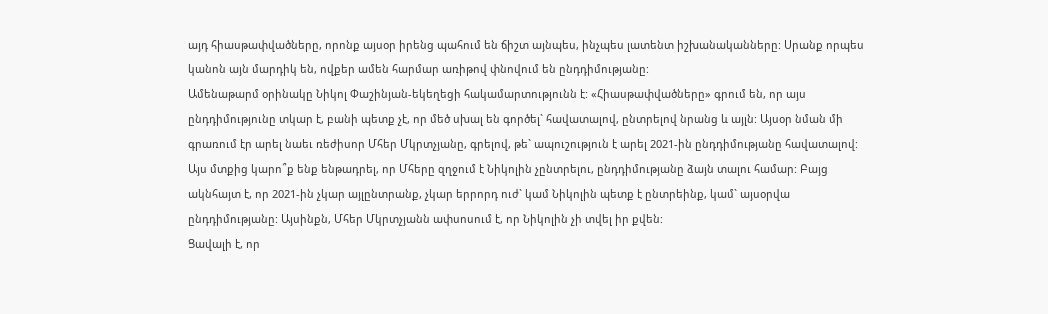այդ հիասթափվածները, որոնք այսօր իրենց պահում են ճիշտ այնպես, ինչպես լատենտ իշխանականները: Սրանք որպես կանոն այն մարդիկ են, ովքեր ամեն հարմար առիթով փնովում են ընդդիմությանը:
Ամենաթարմ օրինակը Նիկոլ Փաշինյան-եկեղեցի հակամարտությունն է: «Հիասթափվածները» գրում են, որ այս ընդդիմությունը տկար է, բանի պետք չէ, որ մեծ սխալ են գործել` հավատալով, ընտրելով նրանց և այլն: Այսօր նման մի գրառում էր արել նաեւ ռեժիսոր Մհեր Մկրտչյանը, գրելով, թե` ապուշություն է արել 2021-ին ընդդիմությանը հավատալով: Այս մտքից կարո՞ք ենք ենթադրել, որ Մհերը զղջում է Նիկոլին չընտրելու, ընդդիմությանը ձայն տալու համար: Բայց ակնհայտ է, որ 2021-ին չկար այլընտրանք, չկար երրորդ ուժ` կամ Նիկոլին պետք է ընտրեինք, կամ` այսօրվա ընդդիմությանը: Այսինքն, Մհեր Մկրտչյանն ափսոսում է, որ Նիկոլին չի տվել իր քվեն:
Ցավալի է, որ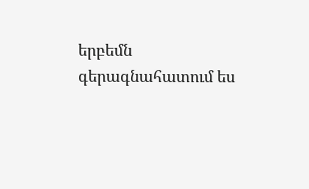երբեմն գերագնահատում ես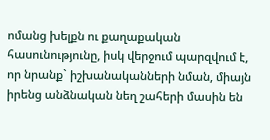ոմանց խելքն ու քաղաքական հասունությունը, իսկ վերջում պարզվում է, որ նրանք` իշխանականների նման, միայն իրենց անձնական նեղ շահերի մասին են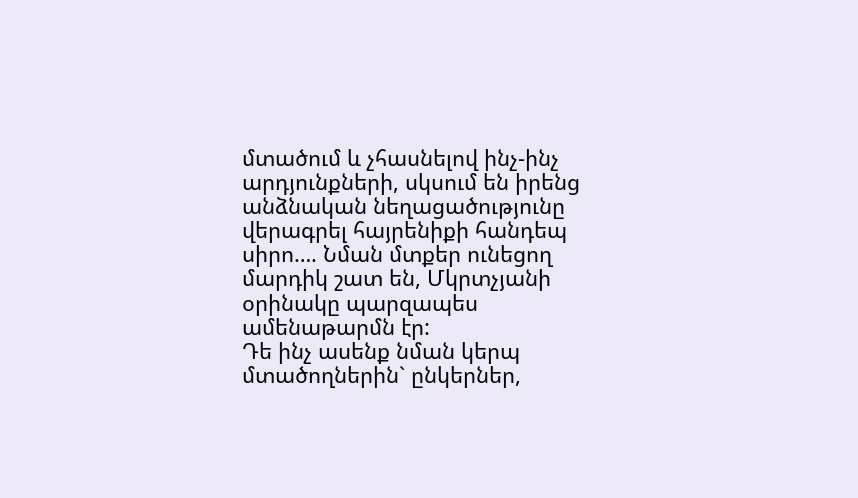մտածում և չհասնելով ինչ-ինչ արդյունքների, սկսում են իրենց անձնական նեղացածությունը վերագրել հայրենիքի հանդեպ սիրո…. Նման մտքեր ունեցող մարդիկ շատ են, Մկրտչյանի օրինակը պարզապես ամենաթարմն էր:
Դե ինչ ասենք նման կերպ մտածողներին` ընկերներ,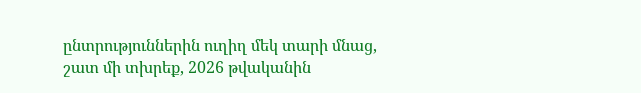ընտրություններին ուղիղ մեկ տարի մնաց, շատ մի տխրեք, 2026 թվականին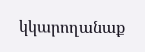կկարողանաք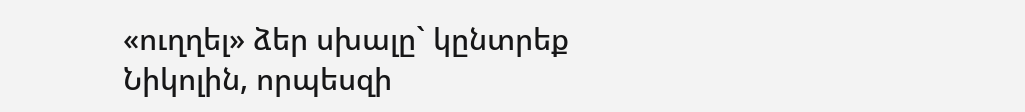«ուղղել» ձեր սխալը` կընտրեք Նիկոլին, որպեսզի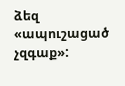ձեզ «ապուշացած չզգաք»: